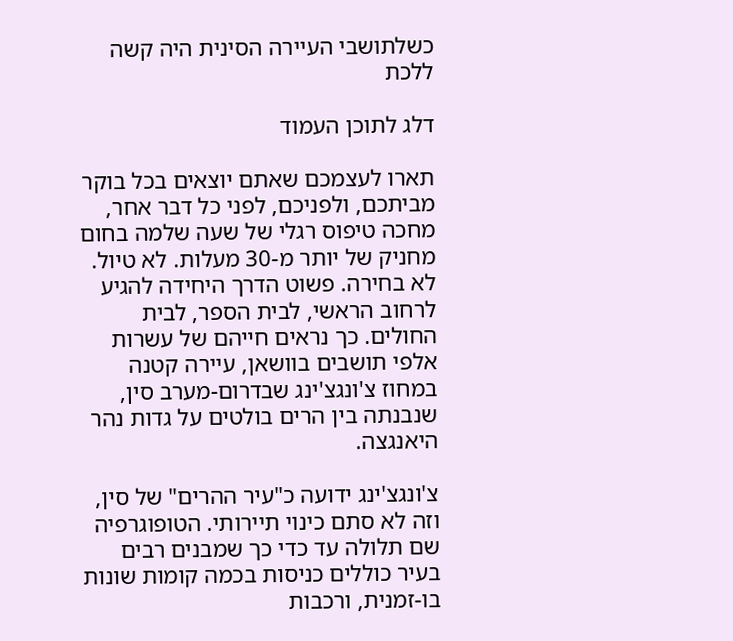כשלתושבי העיירה הסינית היה קשה ללכת

דלג לתוכן העמוד

תארו לעצמכם שאתם יוצאים בכל בוקר מביתכם, ולפניכם, לפני כל דבר אחר, מחכה טיפוס רגלי של שעה שלמה בחום מחניק של יותר מ-30 מעלות. לא טיול. לא בחירה. פשוט הדרך היחידה להגיע לרחוב הראשי, לבית הספר, לבית החולים. כך נראים חייהם של עשרות אלפי תושבים בוושאן, עיירה קטנה במחוז צ'ונגצ'ינג שבדרום-מערב סין, שנבנתה בין הרים בולטים על גדות נהר היאנגצה.

צ'ונגצ'ינג ידועה כ"עיר ההרים" של סין, וזה לא סתם כינוי תיירותי. הטופוגרפיה שם תלולה עד כדי כך שמבנים רבים בעיר כוללים כניסות בכמה קומות שונות בו-זמנית, ורכבות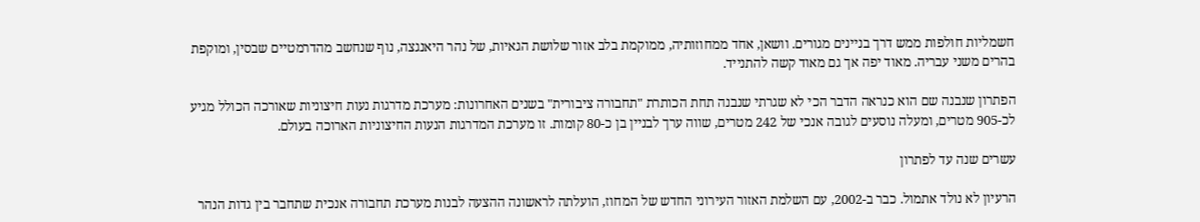חשמליות חולפות ממש דרך בניינים מגורים. וושאן, אחד ממחוזותיה, ממוקמת בלב אזור שלושת הגאיות, של נהר היאנגצה, נוף שנחשב מהדרמטיים שבסין, ומוקפת בהרים משני עבריה. מאוד יפה אך גם מאוד קשה להתנייד.

הפתרון שנבנה שם הוא כנראה הדבר הכי לא שגרתי שנבנה תחת הכותרת "תחבורה ציבורית" בשנים האחרונות: מערכת מדרגות נעות חיצוניות שאורכה הכולל מגיע לכ-905 מטרים, ומעלה נוסעים לגובה אנכי של 242 מטרים, שווה ערך לבניין בן כ-80 קומות. זו מערכת המדרגות הנעות החיצוניות הארוכה בעולם.

עשרים שנה עד לפתרון

הרעיון לא נולד אתמול. כבר ב-2002, עם השלמת האזור העירוני החדש של המחוז, הועלתה לראשונה ההצעה לבנות מערכת תחבורה אנכית שתחבר בין גדות הנהר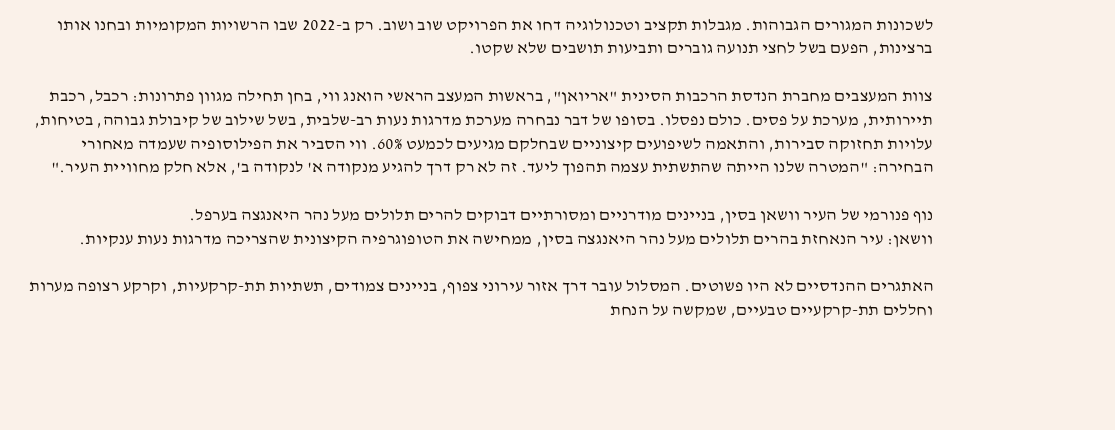לשכונות המגורים הגבוהות. מגבלות תקציב וטכנולוגיה דחו את הפרויקט שוב ושוב. רק ב-2022 שבו הרשויות המקומיות ובחנו אותו ברצינות, הפעם בשל לחצי תנועה גוברים ותביעות תושבים שלא שקטו.

צוות המעצבים מחברת הנדסת הרכבות הסינית "אריואן", בראשות המעצב הראשי הואנג ווי, בחן תחילה מגוון פתרונות: רכבל, רכבת תיירותית, מערכת על פסים. כולם נפסלו. בסופו של דבר נבחרה מערכת מדרגות נעות רב-שלבית, בשל שילוב של קיבולת גבוהה, בטיחות, עלויות תחזוקה סבירות, והתאמה לשיפועים קיצוניים שבחלקם מגיעים לכמעט 60%. ווי הסביר את הפילוסופיה שעמדה מאחורי הבחירה: "המטרה שלנו הייתה שהתשתית עצמה תהפוך ליעד. זה לא רק דרך להגיע מנקודה א' לנקודה ב', אלא חלק מחוויית העיר."

נוף פנורמי של העיר וושאן בסין, בניינים מודרניים ומסורתיים דבוקים להרים תלולים מעל נהר היאנגצה בערפל.
וושאן: עיר הנאחזת בהרים תלולים מעל נהר היאנגצה בסין, ממחישה את הטופוגרפיה הקיצונית שהצריכה מדרגות נעות ענקיות.

האתגרים ההנדסיים לא היו פשוטים. המסלול עובר דרך אזור עירוני צפוף, בניינים צמודים, תשתיות תת-קרקעיות, וקרקע רצופה מערות וחללים תת-קרקעיים טבעיים, שמקשה על הנחת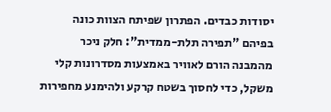יסודות כבדים. הפתרון שפיתח הצוות כונה בפיהם "תפירה תלת-ממדית": חלק ניכר מהמבנה הורם לאוויר באמצעות מסדרונות קלי משקל, כדי לחסוך בשטח קרקע ולהימנע מחפירות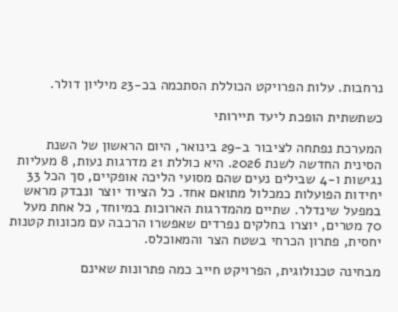נרחבות. עלות הפרויקט הכוללת הסתכמה בכ-23 מיליון דולר.

כשתשתית הופכת ליעד תיירותי

המערכת נפתחה לציבור ב-29 בינואר, היום הראשון של השנת הסינית החדשה לשנת 2026. היא כוללת 21 מדרגות נעות, 8 מעליות נגישות ו-4 שבילים נעים שהם מסועי הליכה אופקיים, סך הכל 33 יחידות הפועלות כמכלול מתואם אחד. כל הציוד יוצר ונבדק מראש במפעל שינדלר. שתיים מהמדרגות הארוכות במיוחד, כל אחת מעל 70 מטרים, יוצרו בחלקים נפרדים שאפשרו הרכבה עם מכונות קטנות יחסית, פתרון הכרחי בשטח הצר והמאוכלס.

מבחינה טכנולוגית, הפרויקט חייב כמה פתרונות שאינם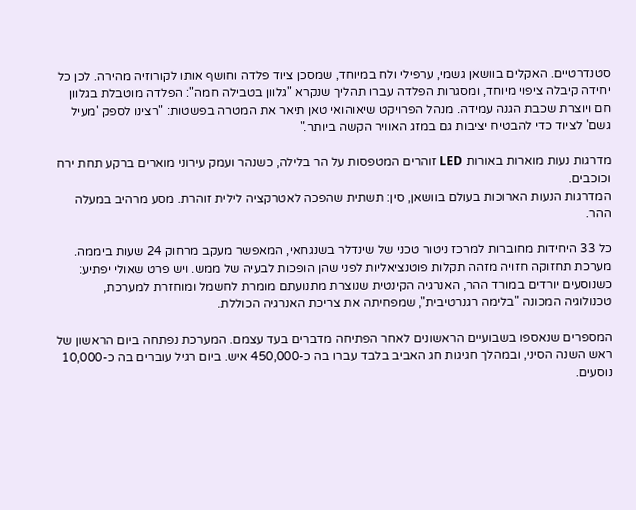סטנדרטיים. האקלים בוושאן גשמי, ערפילי ולח במיוחד, שמסכן ציוד פלדה וחושף אותו לקורוזיה מהירה. לכן כל יחידה קיבלה ציפוי מיוחד, ומסגרות הפלדה עברו תהליך שנקרא "גלוון בטבילה חמה": הפלדה מוטבלת בגלוון חם ויוצרת שכבת הגנה עמידה. מנהל הפרויקט שיאוהואי טאן תיאר את המטרה בפשטות: "רצינו לספק 'מעיל גשם' לציוד כדי להבטיח יציבות גם במזג האוויר הקשה ביותר."

מדרגות נעות מוארות באורות LED זוהרים המטפסות על הר בלילה, כשנהר ועמק עירוני מוארים ברקע תחת ירח וכוכבים.
המדרגות הנעות הארוכות בעולם בוושאן, סין: תשתית שהפכה לאטרקציה לילית זוהרת. מסע מרהיב במעלה ההר.

כל 33 היחידות מחוברות למרכז ניטור טכני של שינדלר בשנגחאי, המאפשר מעקב מרחוק 24 שעות ביממה. מערכת תחזוקה חזויה מזהה תקלות פוטנציאליות לפני שהן הופכות לבעיה של ממש. ויש פרט שאולי יפתיע: כשנוסעים יורדים במורד ההר, האנרגיה הקינטית שנוצרת מתנועתם מומרת לחשמל ומוחזרת למערכת, טכנולוגיה המכונה "בלימה רגנרטיבית", שמפחיתה את צריכת האנרגיה הכוללת.

המספרים שנאספו בשבועיים הראשונים לאחר הפתיחה מדברים בעד עצמם. המערכת נפתחה ביום הראשון של ראש השנה הסיני, ובמהלך חגיגות חג האביב בלבד עברו בה כ-450,000 איש. ביום רגיל עוברים בה כ-10,000 נוסעים.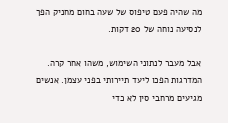מה שהיה פעם טיפוס של שעה בחום מחניק הפך לנסיעה נוחה של 20 דקות.

אבל מעבר לנתוני השימוש, משהו אחר קרה. המדרגות הפכו ליעד תיירותי בפני עצמן. אנשים מגיעים מרחבי סין לא כדי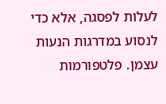לעלות לפסגה, אלא כדי לנסוע במדרגות הנעות עצמן. פלטפורמות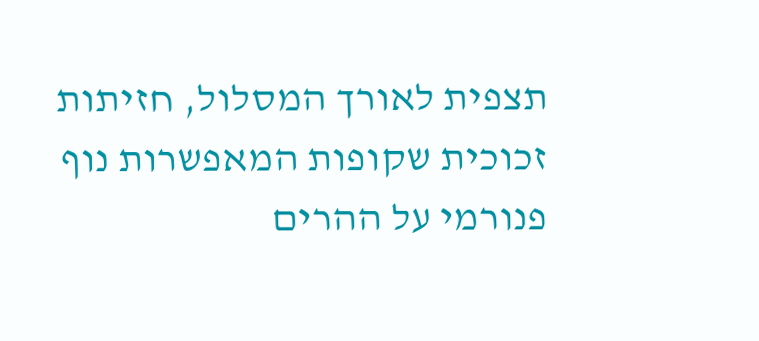תצפית לאורך המסלול, חזיתות זכוכית שקופות המאפשרות נוף פנורמי על ההרים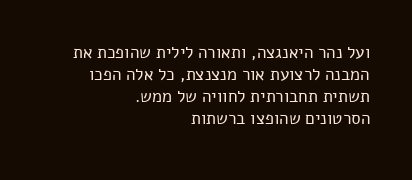ועל נהר היאנגצה, ותאורה לילית שהופכת את המבנה לרצועת אור מנצנצת, כל אלה הפכו תשתית תחבורתית לחוויה של ממש. הסרטונים שהופצו ברשתות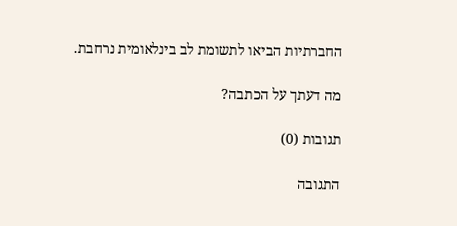החברתיות הביאו לתשומת לב בינלאומית נרחבת.

מה דעתך על הכתבה?

תגובות (0)

התגובה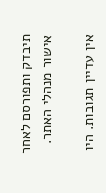תיבדק ותפורסם לאחר אישור מנהלי האתר.

אין עדיין תגובות. היו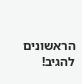הראשונים להגיב!